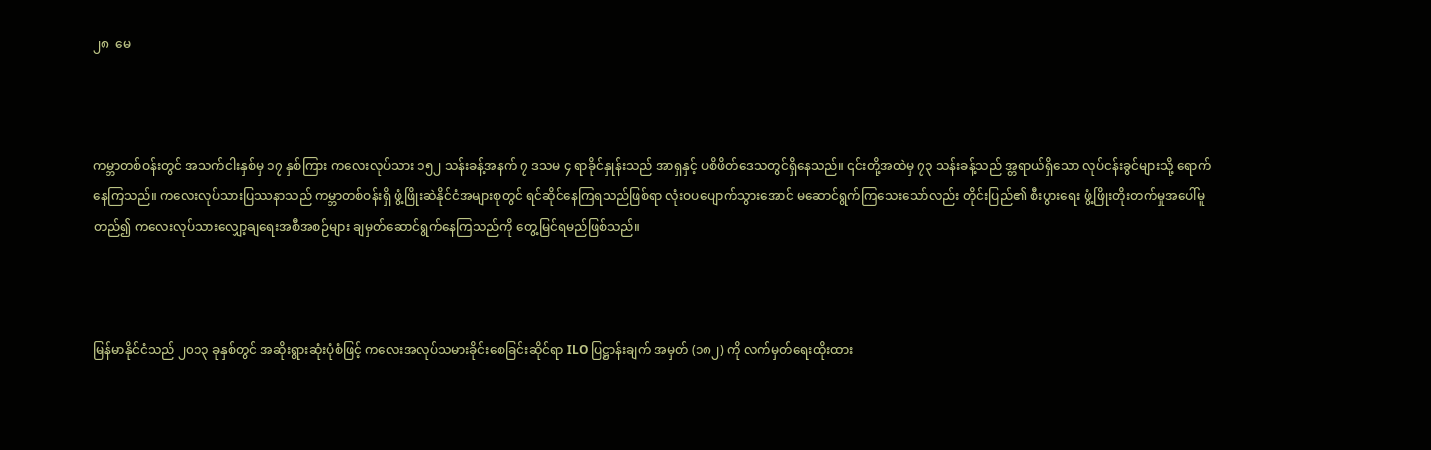၂၈  မေ



ကမ္ဘာတစ်ဝန်းတွင် အသက်ငါးနှစ်မှ ၁၇ နှစ်ကြား ကလေးလုပ်သား ၁၅၂ သန်းခန့်အနက် ၇ ဒသမ ၄ ရာခိုင်နှုန်းသည် အာရှနှင့် ပစိဖိတ်ဒေသတွင်ရှိနေသည်။ ၎င်းတို့အထဲမှ ၇၃ သန်းခန့်သည် အ္တရာယ်ရှိသော လုပ်ငန်းခွင်များသို့ ရောက်နေကြသည်။ ကလေးလုပ်သားပြဿနာသည် ကမ္ဘာတစ်ဝန်းရှိ ဖွံ့ဖြိုးဆဲနိုင်ငံအများစုတွင် ရင်ဆိုင်နေကြရသည်ဖြစ်ရာ လုံးဝပပျောက်သွားအောင် မဆောင်ရွက်ကြသေးသော်လည်း တိုင်းပြည်၏ စီးပွားရေး ဖွံ့ဖြိုးတိုးတက်မှုအပေါ်မူတည်၍ ကလေးလုပ်သားလျှော့ချရေးအစီအစဉ်များ ချမှတ်ဆောင်ရွက်နေကြသည်ကို တွေ့မြင်ရမည်ဖြစ်သည်။



မြန်မာနိုင်ငံသည် ၂၀၁၃ ခုနှစ်တွင် အဆိုးရွားဆုံးပုံစံဖြင့် ကလေးအလုပ်သမားခိုင်းစေခြင်းဆိုင်ရာ ILO ပြဋ္ဌာန်းချက် အမှတ် (၁၈၂) ကို လက်မှတ်ရေးထိုးထား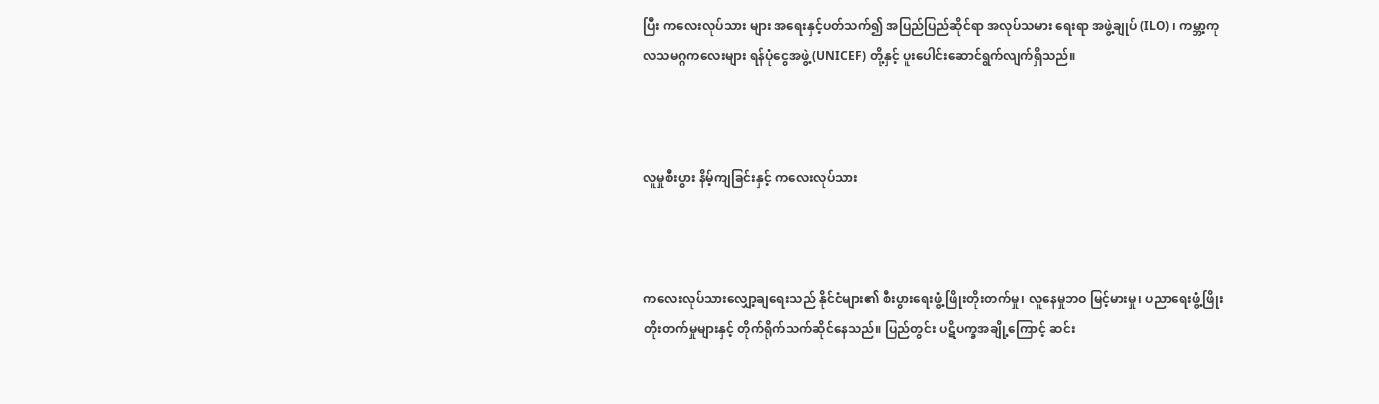ပြီး ကလေးလုပ်သား များ အရေးနှင့်ပတ်သက်၍ အပြည်ပြည်ဆိုင်ရာ အလုပ်သမား ရေးရာ အဖွဲ့ချုပ် (ILO) ၊ ကမ္ဘာ့ကုလသမဂ္ဂကလေးများ ရန်ပုံငွေအဖွဲ့ (UNICEF) တို့နှင့် ပူးပေါင်းဆောင်ရွက်လျက်ရှိသည်။



လူမှုစီးပွား နိမ့်ကျခြင်းနှင့် ကလေးလုပ်သား



ကလေးလုပ်သားလျှော့ချရေးသည် နိုင်ငံများ၏ စီးပွားရေးဖွံ့ ဖြိုးတိုးတက်မှု၊ လူနေမှုဘဝ မြင့်မားမှု၊ ပညာရေးဖွံ့ဖြိုး တိုးတက်မှုများနှင့် တိုက်ရိုက်သက်ဆိုင်နေသည်။ ပြည်တွင်း ပဋိပက္ခအချို့ကြောင့် ဆင်း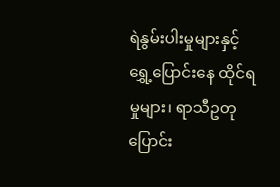ရဲနွမ်းပါးမှုများနှင့် ရွှေ့ပြောင်းနေ ထိုင်ရမှုများ၊ ရာသီဥတုပြောင်း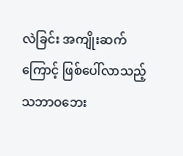လဲခြင်း အကျိုးဆက်ကြောင့် ဖြစ်ပေါ်လာသည့် သဘာဝဘေး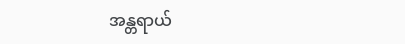အန္တရာယ်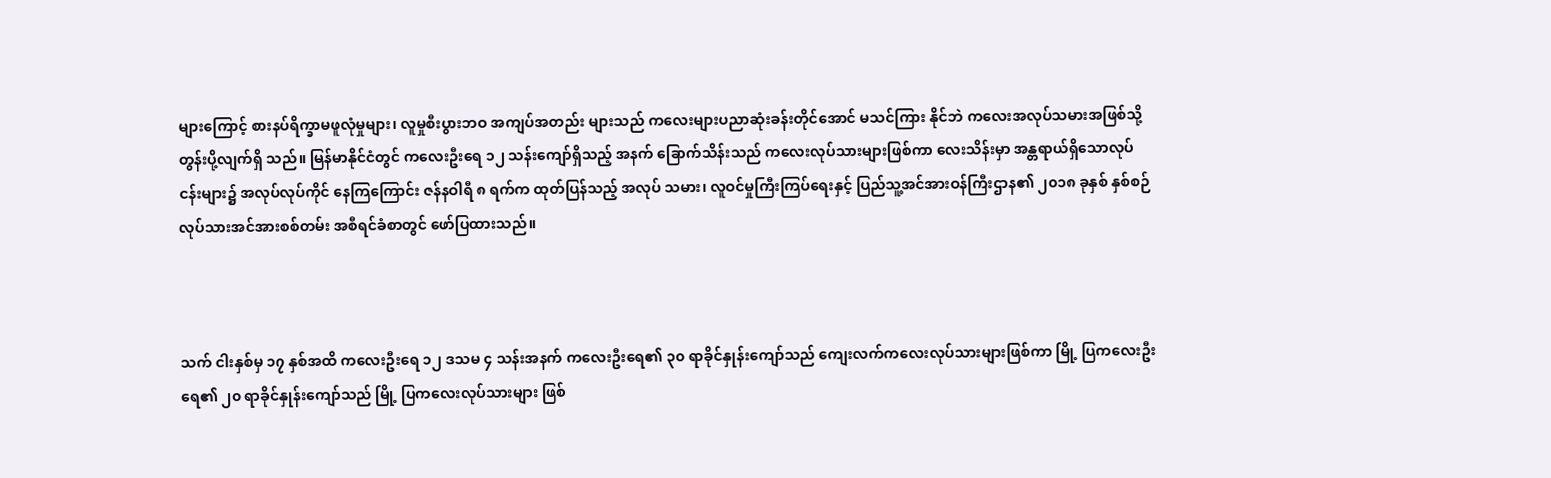များကြောင့် စားနပ်ရိက္ခာမဖူလုံမှုများ၊ လူမှုစီးပွားဘဝ အကျပ်အတည်း များသည် ကလေးများပညာဆုံးခန်းတိုင်အောင် မသင်ကြား နိုင်ဘဲ ကလေးအလုပ်သမားအဖြစ်သို့ တွန်းပို့လျက်ရှိ သည်။ မြန်မာနိုင်ငံတွင် ကလေးဦးရေ ၁၂ သန်းကျော်ရှိသည့် အနက် ခြောက်သိန်းသည် ကလေးလုပ်သားများဖြစ်ကာ လေးသိန်းမှာ အန္တရာယ်ရှိသောလုပ်ငန်းများ၌ အလုပ်လုပ်ကိုင် နေကြကြောင်း ဇန်နဝါရီ ၈ ရက်က ထုတ်ပြန်သည့် အလုပ် သမား၊ လူဝင်မှုကြီးကြပ်ရေးနှင့် ပြည်သူ့အင်အားဝန်ကြီးဌာန၏ ၂၀၁၈ ခုနှစ် နှစ်စဉ်လုပ်သားအင်အားစစ်တမ်း အစီရင်ခံစာတွင် ဖော်ပြထားသည်။



သက် ငါးနှစ်မှ ၁၇ နှစ်အထိ ကလေးဦးရေ ၁၂ ဒသမ ၄ သန်းအနက် ကလေးဦးရေ၏ ၃၀ ရာခိုင်နှုန်းကျော်သည် ကျေးလက်ကလေးလုပ်သားများဖြစ်ကာ မြို့ ပြကလေးဦးရေ၏ ၂၀ ရာခိုင်နှုန်းကျော်သည် မြို့ ပြကလေးလုပ်သားများ ဖြစ်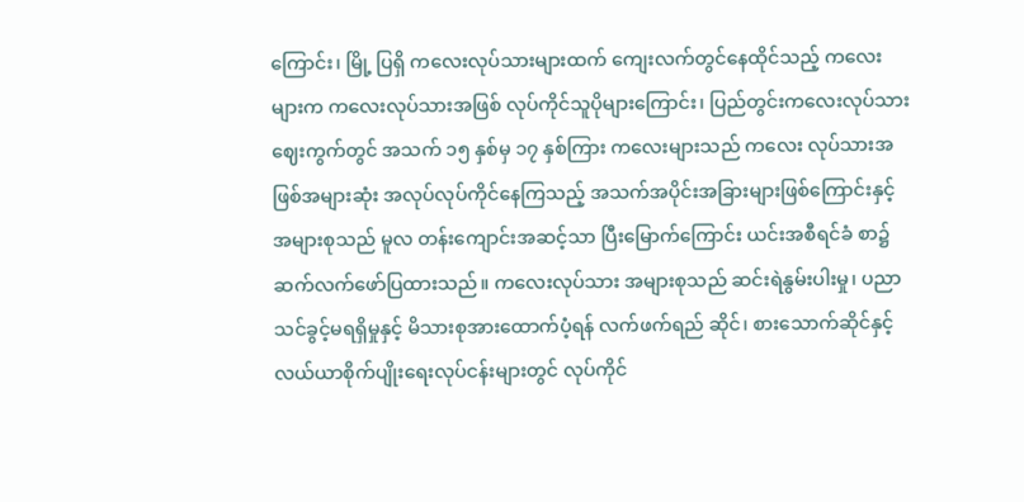ကြောင်း၊ မြို့ ပြရှိ ကလေးလုပ်သားများထက် ကျေးလက်တွင်နေထိုင်သည့် ကလေးများက ကလေးလုပ်သားအဖြစ် လုပ်ကိုင်သူပိုများကြောင်း၊ ပြည်တွင်းကလေးလုပ်သားဈေးကွက်တွင် အသက် ၁၅ နှစ်မှ ၁၇ နှစ်ကြား ကလေးများသည် ကလေး လုပ်သားအဖြစ်အများဆုံး အလုပ်လုပ်ကိုင်နေကြသည့် အသက်အပိုင်းအခြားများဖြစ်ကြောင်းနှင့် အများစုသည် မူလ တန်းကျောင်းအဆင့်သာ ပြီးမြောက်ကြောင်း ယင်းအစီရင်ခံ စာ၌ ဆက်လက်ဖော်ပြထားသည်။ ကလေးလုပ်သား အများစုသည် ဆင်းရဲနွမ်းပါးမှု၊ ပညာသင်ခွင့်မရရှိမှုနှင့် မိသားစုအားထောက်ပံ့ရန် လက်ဖက်ရည် ဆိုင်၊ စားသောက်ဆိုင်နှင့် လယ်ယာစိုက်ပျိုးရေးလုပ်ငန်းများတွင် လုပ်ကိုင်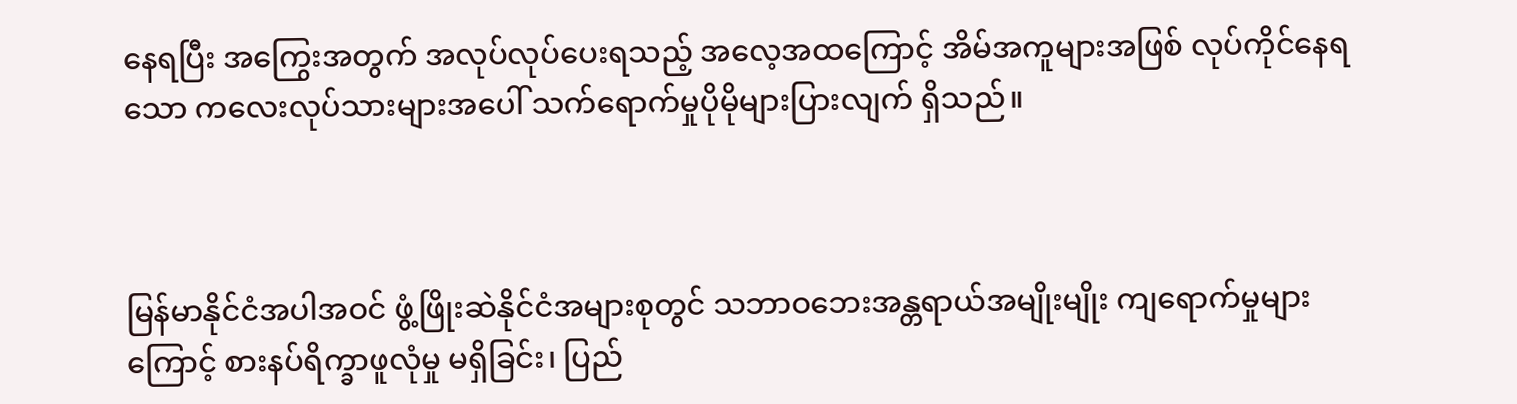နေရပြီး အကြွေးအတွက် အလုပ်လုပ်ပေးရသည့် အလေ့အထကြောင့် အိမ်အကူများအဖြစ် လုပ်ကိုင်နေရသော ကလေးလုပ်သားများအပေါ် သက်ရောက်မှုပိုမိုများပြားလျက် ရှိသည်။



မြန်မာနိုင်ငံအပါအဝင် ဖွံ့ဖြိုးဆဲနိုင်ငံအများစုတွင် သဘာဝဘေးအန္တရာယ်အမျိုးမျိုး ကျရောက်မှုများကြောင့် စားနပ်ရိက္ခာဖူလုံမှု မရှိခြင်း၊ ပြည်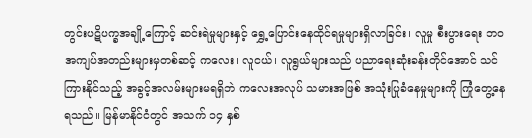တွင်းပဋိပက္ခအချို့ကြောင့် ဆင်းရဲမှုများနှင့် ရွှေ့ပြောင်းနေထိုင်ရမှုများရှိလာခြင်း၊ လူမှု စီးပွားရေး ဘဝအကျပ်အတည်းများမှတစ်ဆင့် ကလေး၊ လူငယ်၊ လူရွယ်များသည် ပညာရေးဆုံးခန်းတိုင်အောင် သင်ကြားနိုင်သည့် အခွင့်အလမ်းများမရရှိဘဲ ကလေးအလုပ် သမားအဖြစ် အသုံးပြုခံနေမှုများကို ကြုံတွေ့နေရသည်။ မြန်မာနိုင်ငံတွင် အသက် ၁၄ နှစ်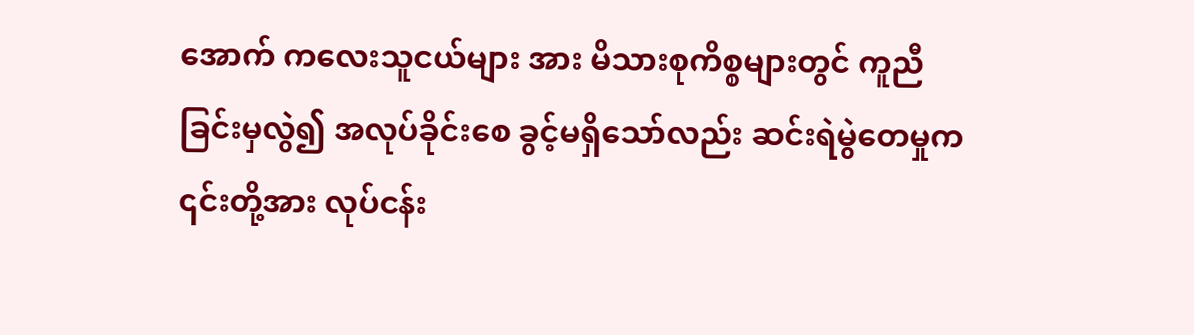အောက် ကလေးသူငယ်များ အား မိသားစုကိစ္စများတွင် ကူညီခြင်းမှလွဲ၍ အလုပ်ခိုင်းစေ ခွင့်မရှိသော်လည်း ဆင်းရဲမွဲတေမှုက ၎င်းတို့အား လုပ်ငန်း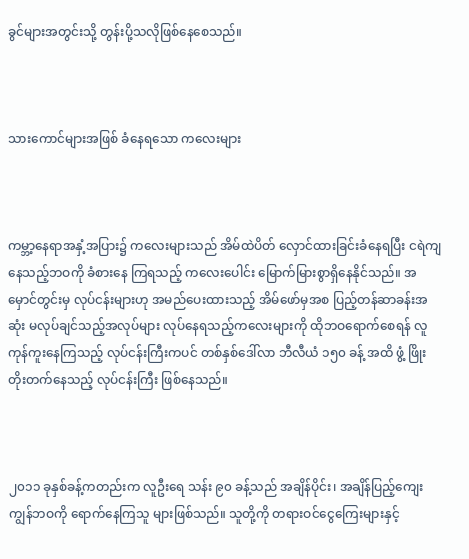ခွင်များအတွင်းသို့ တွန်းပို့သလိုဖြစ်နေစေသည်။



သားကောင်များအဖြစ် ခံနေရသော ကလေးများ



ကမ္ဘာ့နေရာအနှံ့အပြား၌ ကလေးများသည် အိမ်ထဲပိတ် လှောင်ထားခြင်းခံနေရပြီး ငရဲကျနေသည့်ဘဝကို ခံစားနေ ကြရသည့် ကလေးပေါင်း မြောက်မြားစွာရှိနေနိုင်သည်။ အမှောင်တွင်းမှ လုပ်ငန်းများဟု အမည်ပေးထားသည့် အိမ်ဖော်မှအစ ပြည့်တန်ဆာခန်းအဆုံး မလုပ်ချင်သည့်အလုပ်များ လုပ်နေရသည့်ကလေးများကို ထိုဘဝရောက်စေရန် လူကုန်ကူးနေကြသည့် လုပ်ငန်းကြီးကပင် တစ်နှစ်ဒေါ်လာ ဘီလီယံ ၁၅၀ ခန့် အထိ ဖွံ့ ဖြိုးတိုးတက်နေသည့် လုပ်ငန်းကြီး ဖြစ်နေသည်။



၂၀၁၁ ခုနှစ်ခန့်ကတည်းက လူဦးရေ သန်း ၉၀ ခန့်သည် အချိန်ပိုင်း၊ အချိန်ပြည့်ကျေးကျွန်ဘဝကို ရောက်နေကြသူ များဖြစ်သည်။ သူတို့ကို တရားဝင်ငွေကြေးများနှင့်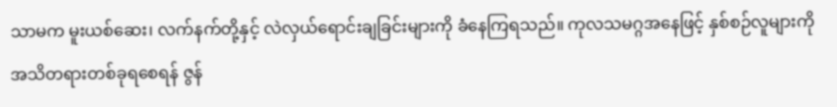သာမက မူးယစ်ဆေး၊ လက်နက်တို့နှင့် လဲလှယ်ရောင်းချခြင်းများကို ခံနေကြရသည်။ ကုလသမဂ္ဂအနေဖြင့် နှစ်စဉ်လူများကို အသိတရားတစ်ခုရစေရန် ဇွန်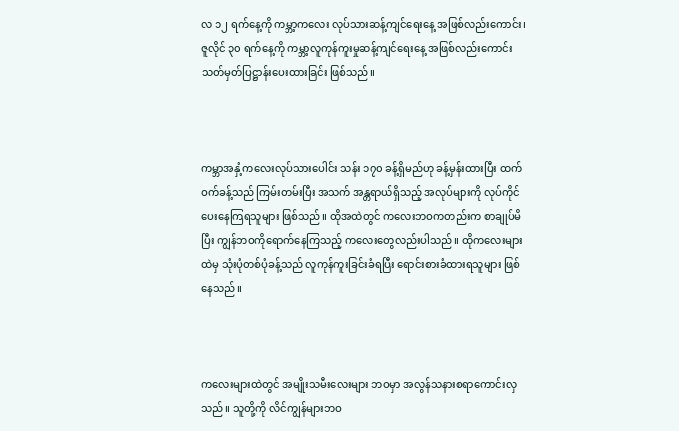လ ၁၂ ရက်နေ့ကို ကမ္ဘာ့ကလေး လုပ်သားဆန့်ကျင်ရေးနေ့ အဖြစ်လည်းကောင်း၊ ဇူလိုင် ၃၀ ရက်နေ့ကို ကမ္ဘာ့လူကုန်ကူးမှုဆန့်ကျင်ရေးနေ့ အဖြစ်လည်းကောင်း သတ်မှတ်ပြဋ္ဌာန်းပေးထားခြင်း ဖြစ်သည်။



ကမ္ဘာအနှံ့ကလေးလုပ်သားပေါင်း သန်း ၁၇၀ ခန့်ရှိမည်ဟု ခန့်မှန်းထားပြီး ထက်ဝက်ခန့်သည် ကြမ်းတမ်းပြီး အသက် အန္တရာယ်ရှိသည့် အလုပ်များကို လုပ်ကိုင်ပေးနေကြရသူများ ဖြစ်သည်။ ထိုအထဲတွင် ကလေးဘဝကတည်းက စာချုပ်မိပြီး ကျွန်ဘဝကိုရောက်နေကြသည့် ကလေးတွေလည်းပါသည်။ ထိုကလေးများထဲမှ သုံးပုံတစ်ပုံခန့်သည် လူကုန်ကူးခြင်းခံရပြီး ရောင်းစားခံထားရသူများ ဖြစ်နေသည်။



ကလေးများထဲတွင် အမျိုးသမီးလေးများ ဘဝမှာ အလွန်သနားစရာကောင်းလှသည်။ သူတို့ကို လိင်ကျွန်များဘဝ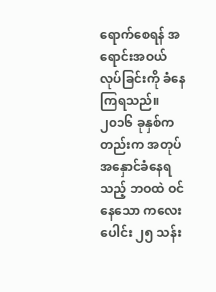ရောက်စေရန် အရောင်းအဝယ်လုပ်ခြင်းကို ခံနေကြရသည်။ ၂၀၁၆ ခုနှစ်ကတည်းက အတုပ်အနှောင်ခံနေရသည့် ဘဝထဲ ဝင်နေသော ကလေးပေါင်း ၂၅ သန်း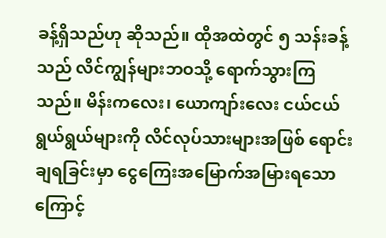ခန့်ရှိသည်ဟု ဆိုသည်။ ထိုအထဲတွင် ၅ သန်းခန့်သည် လိင်ကျွန်များဘဝသို့ ရောက်သွားကြသည်။ မိန်းကလေး၊ ယောကျာ်းလေး ငယ်ငယ်ရွယ်ရွယ်များကို လိင်လုပ်သားများအဖြစ် ရောင်းချရခြင်းမှာ ငွေကြေးအမြောက်အမြားရသောကြောင့်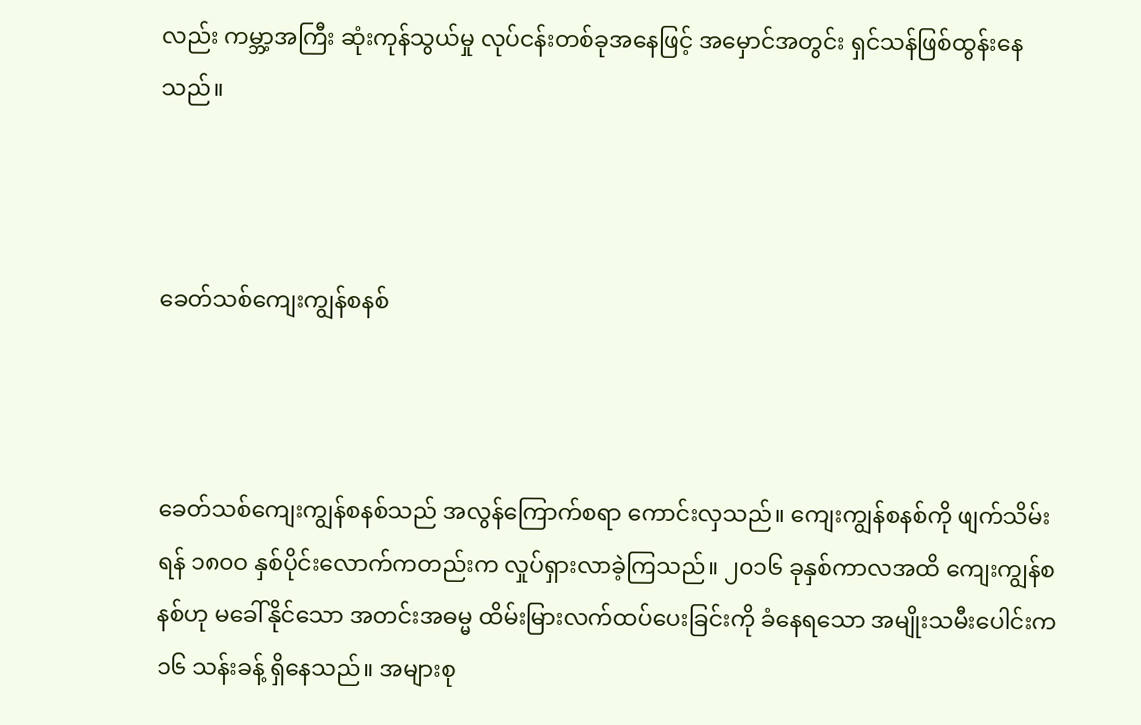လည်း ကမ္ဘာ့အကြီး ဆုံးကုန်သွယ်မှု လုပ်ငန်းတစ်ခုအနေဖြင့် အမှောင်အတွင်း ရှင်သန်ဖြစ်ထွန်းနေသည်။



ခေတ်သစ်ကျေးကျွန်စနစ်



ခေတ်သစ်ကျေးကျွန်စနစ်သည် အလွန်ကြောက်စရာ ကောင်းလှသည်။ ကျေးကျွန်စနစ်ကို ဖျက်သိမ်းရန် ၁၈၀ဝ နှစ်ပိုင်းလောက်ကတည်းက လှုပ်ရှားလာခဲ့ကြသည်။ ၂၀၁၆ ခုနှစ်ကာလအထိ ကျေးကျွန်စနစ်ဟု မခေါ်နိုင်သော အတင်းအဓမ္မ ထိမ်းမြားလက်ထပ်ပေးခြင်းကို ခံနေရသော အမျိုးသမီးပေါင်းက ၁၆ သန်းခန့် ရှိနေသည်။ အများစု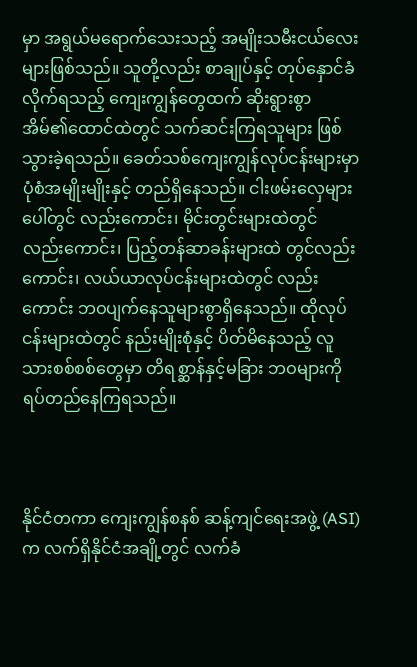မှာ အရွယ်မရောက်သေးသည့် အမျိုးသမီးငယ်လေးများဖြစ်သည်။ သူတို့လည်း စာချုပ်နှင့် တုပ်နှောင်ခံလိုက်ရသည့် ကျေးကျွန်တွေထက် ဆိုးရွားစွာ အိမ်၏ထောင်ထဲတွင် သက်ဆင်းကြရသူများ ဖြစ်သွားခဲ့ရသည်။ ခေတ်သစ်ကျေးကျွန်လုပ်ငန်းများမှာ ပုံစံအမျိုးမျိုးနှင့် တည်ရှိနေသည်။ ငါးဖမ်းလှေများပေါ်တွင် လည်းကောင်း၊ မိုင်းတွင်းများထဲတွင် လည်းကောင်း၊ ပြည့်တန်ဆာခန်းများထဲ တွင်လည်းကောင်း၊ လယ်ယာလုပ်ငန်းများထဲတွင် လည်းကောင်း ဘဝပျက်နေသူများစွာရှိနေသည်။ ထိုလုပ်ငန်းများထဲတွင် နည်းမျိုးစုံနှင့် ပိတ်မိနေသည့် လူသားစစ်စစ်တွေမှာ တိရစ္ဆာန်နှင့်မခြား ဘဝများကို ရပ်တည်နေကြရသည်။



နိုင်ငံတကာ ကျေးကျွန်စနစ် ဆန့်ကျင်ရေးအဖွဲ့ (ASI) က လက်ရှိနိုင်ငံအချို့တွင် လက်ခံ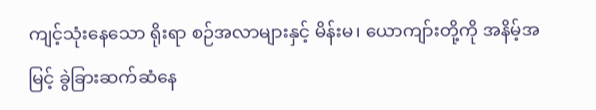ကျင့်သုံးနေသော ရိုးရာ စဉ်အလာများနှင့် မိန်းမ၊ ယောကျာ်းတို့ကို အနိမ့်အမြင့် ခွဲခြားဆက်ဆံနေ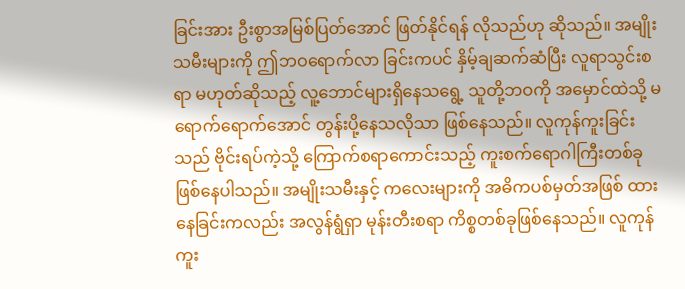ခြင်းအား ဦးစွာအမြစ်ပြတ်အောင် ဖြတ်နိုင်ရန် လိုသည်ဟု ဆိုသည်။ အမျိုးသမီးများကို ဤဘဝရောက်လာ ခြင်းကပင် နှိမ့်ချဆက်ဆံပြီး လူရာသွင်းစရာ မဟုတ်ဆိုသည့် လူ့ဘောင်များရှိနေသရွေ့ သူတို့ဘဝကို အမှောင်ထဲသို့ မရောက်ရောက်အောင် တွန်းပို့နေသလိုသာ ဖြစ်နေသည်။ လူကုန်ကူးခြင်းသည် ဗိုင်းရပ်ကဲ့သို့ ကြောက်စရာကောင်းသည့် ကူးစက်ရောဂါကြီးတစ်ခု ဖြစ်နေပါသည်။ အမျိုးသမီးနှင့် ကလေးများကို အဓိကပစ်မှတ်အဖြစ် ထားနေခြင်းကလည်း အလွန်ရွံရှာ မုန်းတီးစရာ ကိစ္စတစ်ခုဖြစ်နေသည်။ လူကုန်ကူး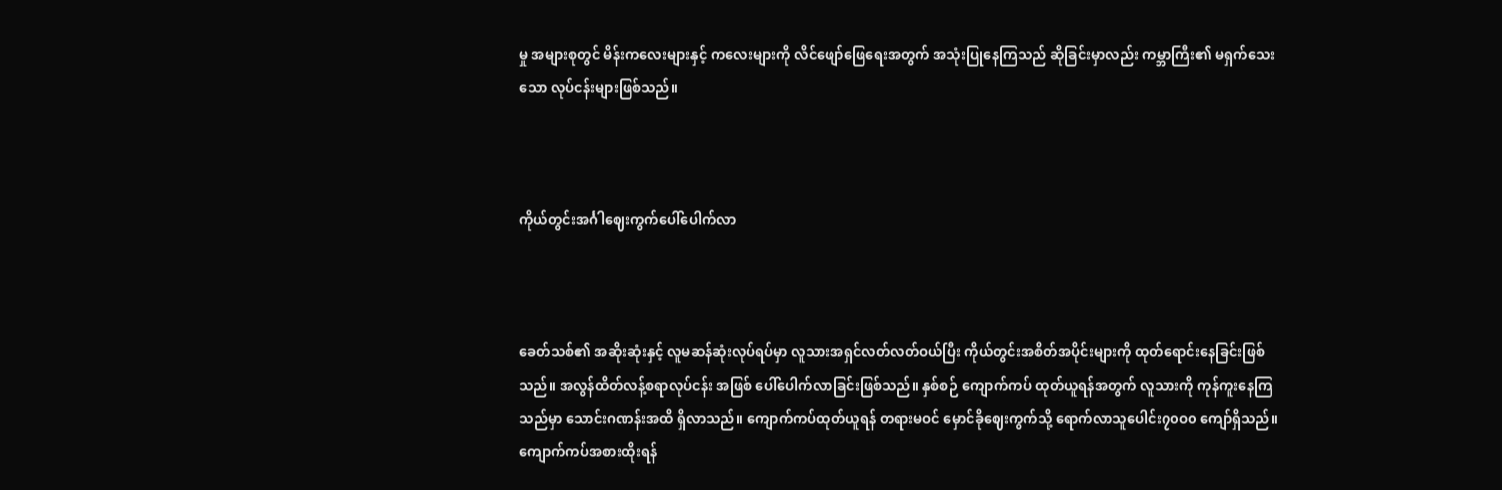မှု အများစုတွင် မိန်းကလေးများနှင့် ကလေးများကို လိင်ဖျော်ဖြေရေးအတွက် အသုံးပြုနေကြသည် ဆိုခြင်းမှာလည်း ကမ္ဘာကြီး၏ မရှက်သေးသော လုပ်ငန်းများဖြစ်သည်။



ကိုယ်တွင်းအင်္ဂါဈေးကွက်ပေါ်ပေါက်လာ



ခေတ်သစ်၏ အဆိုးဆုံးနှင့် လူမဆန်ဆုံးလုပ်ရပ်မှာ လူသားအရှင်လတ်လတ်ဝယ်ပြီး ကိုယ်တွင်းအစိတ်အပိုင်းများကို ထုတ်ရောင်းနေခြင်းဖြစ်သည်။ အလွန်ထိတ်လန့်စရာလုပ်ငန်း အဖြစ် ပေါ်ပေါက်လာခြင်းဖြစ်သည်။ နှစ်စဉ် ကျောက်ကပ် ထုတ်ယူရန်အတွက် လူသားကို ကုန်ကူးနေကြသည်မှာ သောင်းဂဏန်းအထိ ရှိလာသည်။ ကျောက်ကပ်ထုတ်ယူရန် တရားမဝင် မှောင်ခိုဈေးကွက်သို့ ရောက်လာသူပေါင်း၇၀ဝ၀ ကျော်ရှိသည်။ ကျောက်ကပ်အစားထိုးရန်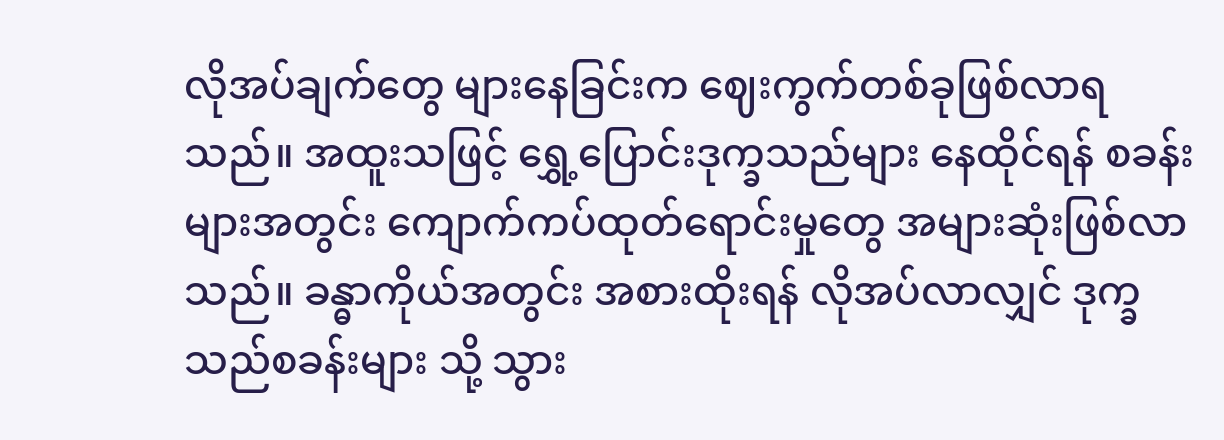လိုအပ်ချက်တွေ များနေခြင်းက ဈေးကွက်တစ်ခုဖြစ်လာရသည်။ အထူးသဖြင့် ရွှေ့ပြောင်းဒုက္ခသည်များ နေထိုင်ရန် စခန်းများအတွင်း ကျောက်ကပ်ထုတ်ရောင်းမှုတွေ အများဆုံးဖြစ်လာသည်။ ခန္ဓာကိုယ်အတွင်း အစားထိုးရန် လိုအပ်လာလျှင် ဒုက္ခသည်စခန်းများ သို့ သွား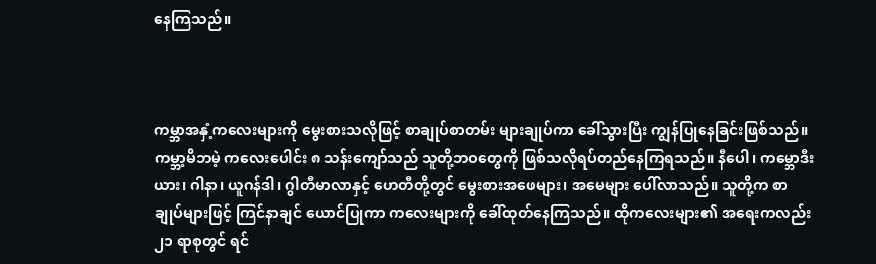နေကြသည်။



ကမ္ဘာအနှံ့ကလေးများကို မွေးစားသလိုဖြင့် စာချုပ်စာတမ်း များချုပ်ကာ ခေါ်သွားပြီး ကျွန်ပြုနေခြင်းဖြစ်သည်။ ကမ္ဘာ့မိဘမဲ့ ကလေးပေါင်း ၈ သန်းကျော်သည် သူတို့ဘဝတွေကို ဖြစ်သလိုရပ်တည်နေကြရသည်။ နီပေါ၊ ကမ္ဘောဒီးယား၊ ဂါနာ၊ ယူဂန်ဒါ၊ ဂွါတီမာလာနှင့် ဟေတီတို့တွင် မွေးစားအဖေများ၊ အမေများ ပေါ်လာသည်။ သူတို့က စာချုပ်များဖြင့် ကြင်နာချင် ယောင်ပြုကာ ကလေးများကို ခေါ်ထုတ်နေကြသည်။ ထိုကလေးများ၏ အရေးကလည်း ၂၁ ရာစုတွင် ရင်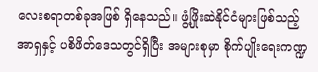လေးစရာတစ်ခုအဖြစ် ရှိနေသည်။ ဖွံ့ဖြိုးဆဲနိုင်ငံများဖြစ်သည့် အာရှနှင့် ပစိဖိတ်ဒေသတွင်ရှိပြီး အများစုမှာ စိုက်ပျိုးရေးကဏ္ဍ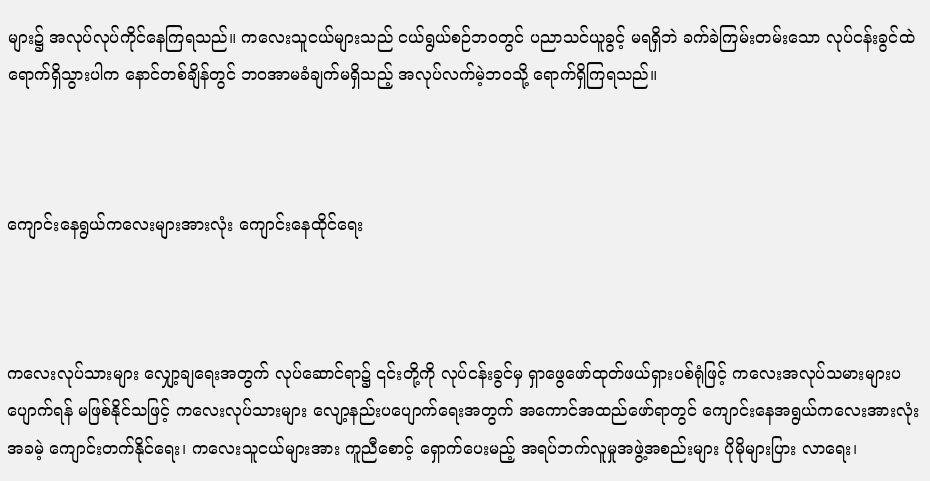များ၌ အလုပ်လုပ်ကိုင်နေကြရသည်။ ကလေးသူငယ်များသည် ငယ်ရွယ်စဉ်ဘဝတွင် ပညာသင်ယူခွင့် မရရှိဘဲ ခက်ခဲကြမ်းတမ်းသော လုပ်ငန်းခွင်ထဲ ရောက်ရှိသွားပါက နောင်တစ်ချိန်တွင် ဘဝအာမခံချက်မရှိသည့် အလုပ်လက်မဲ့ဘဝသို့ ရောက်ရှိကြရသည်။



ကျောင်းနေရွယ်ကလေးများအားလုံး ကျောင်းနေထိုင်ရေး



ကလေးလုပ်သားများ လျှော့ချရေးအတွက် လုပ်ဆောင်ရာ၌ ၎င်းတို့ကို လုပ်ငန်းခွင်မှ ရှာဖွေဖော်ထုတ်ဖယ်ရှားပစ်ရုံဖြင့် ကလေးအလုပ်သမားများပပျောက်ရန် မဖြစ်နိုင်သဖြင့် ကလေးလုပ်သားများ လျော့နည်းပပျောက်ရေးအတွက် အကောင်အထည်ဖော်ရာတွင် ကျောင်းနေအရွယ်ကလေးအားလုံး အခမဲ့ ကျောင်းတက်နိုင်ရေး၊ ကလေးသူငယ်များအား ကူညီစောင့် ရှောက်ပေးမည့် အရပ်ဘက်လူမှုအဖွဲ့အစည်းများ ပိုမိုများပြား လာရေး၊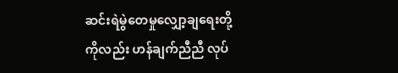ဆင်းရဲမွဲတေမှုလျှော့ချရေးတို့ကိုလည်း ဟန်ချက်ညီညီ လုပ်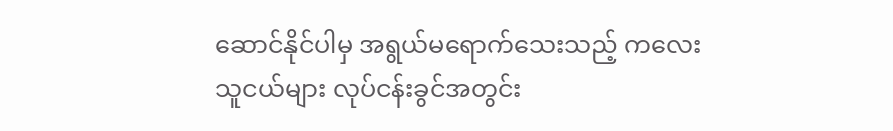ဆောင်နိုင်ပါမှ အရွယ်မရောက်သေးသည့် ကလေးသူငယ်များ လုပ်ငန်းခွင်အတွင်း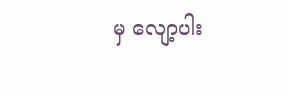မှ လျော့ပါး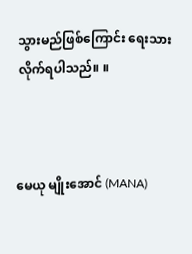သွားမည်ဖြစ်ကြောင်း ရေးသားလိုက်ရပါသည်။ ။



မေယု မျိုးအောင် (MANA)